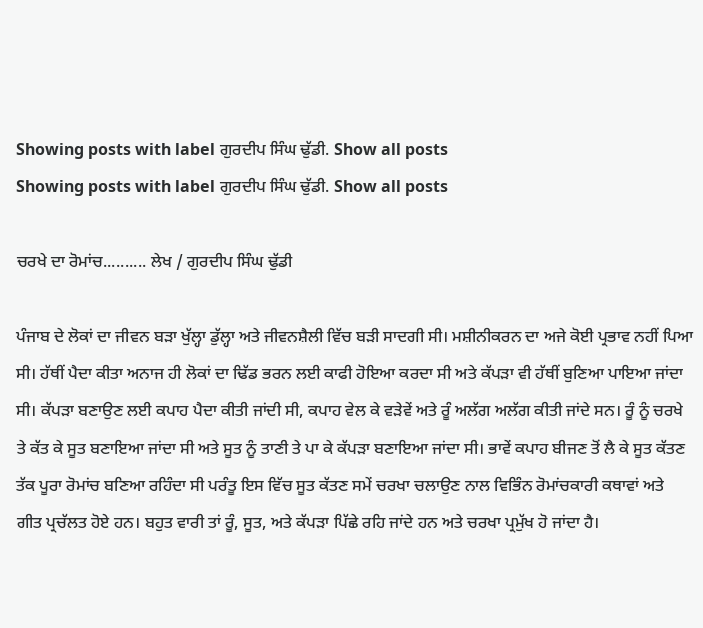Showing posts with label ਗੁਰਦੀਪ ਸਿੰਘ ਢੁੱਡੀ. Show all posts
Showing posts with label ਗੁਰਦੀਪ ਸਿੰਘ ਢੁੱਡੀ. Show all posts

ਚਰਖੇ ਦਾ ਰੋਮਾਂਚ.......... ਲੇਖ / ਗੁਰਦੀਪ ਸਿੰਘ ਢੁੱਡੀ

ਪੰਜਾਬ ਦੇ ਲੋਕਾਂ ਦਾ ਜੀਵਨ ਬੜਾ ਖੁੱਲ੍ਹਾ ਡੁੱਲ੍ਹਾ ਅਤੇ ਜੀਵਨਸ਼ੈਲੀ ਵਿੱਚ ਬੜੀ ਸਾਦਗੀ ਸੀ। ਮਸ਼ੀਨੀਕਰਨ ਦਾ ਅਜੇ ਕੋਈ ਪ੍ਰਭਾਵ ਨਹੀਂ ਪਿਆ ਸੀ। ਹੱਥੀਂ ਪੈਦਾ ਕੀਤਾ ਅਨਾਜ ਹੀ ਲੋਕਾਂ ਦਾ ਢਿੱਡ ਭਰਨ ਲਈ ਕਾਫੀ ਹੋਇਆ ਕਰਦਾ ਸੀ ਅਤੇ ਕੱਪੜਾ ਵੀ ਹੱਥੀਂ ਬੁਣਿਆ ਪਾਇਆ ਜਾਂਦਾ ਸੀ। ਕੱਪੜਾ ਬਣਾਉਣ ਲਈ ਕਪਾਹ ਪੈਦਾ ਕੀਤੀ ਜਾਂਦੀ ਸੀ, ਕਪਾਹ ਵੇਲ ਕੇ ਵੜੇਵੇਂ ਅਤੇ ਰੂੰ ਅਲੱਗ ਅਲੱਗ ਕੀਤੀ ਜਾਂਦੇ ਸਨ। ਰੂੰ ਨੂੰ ਚਰਖੇ ਤੇ ਕੱਤ ਕੇ ਸੂਤ ਬਣਾਇਆ ਜਾਂਦਾ ਸੀ ਅਤੇ ਸੂਤ ਨੂੰ ਤਾਣੀ ਤੇ ਪਾ ਕੇ ਕੱਪੜਾ ਬਣਾਇਆ ਜਾਂਦਾ ਸੀ। ਭਾਵੇਂ ਕਪਾਹ ਬੀਜਣ ਤੋਂ ਲੈ ਕੇ ਸੂਤ ਕੱਤਣ ਤੱਕ ਪੂਰਾ ਰੋਮਾਂਚ ਬਣਿਆ ਰਹਿੰਦਾ ਸੀ ਪਰੰਤੂ ਇਸ ਵਿੱਚ ਸੂਤ ਕੱਤਣ ਸਮੇਂ ਚਰਖਾ ਚਲਾਉਣ ਨਾਲ ਵਿਭਿੰਨ ਰੋਮਾਂਚਕਾਰੀ ਕਥਾਵਾਂ ਅਤੇ ਗੀਤ ਪ੍ਰਚੱਲਤ ਹੋਏ ਹਨ। ਬਹੁਤ ਵਾਰੀ ਤਾਂ ਰੂੰ, ਸੂਤ, ਅਤੇ ਕੱਪੜਾ ਪਿੱਛੇ ਰਹਿ ਜਾਂਦੇ ਹਨ ਅਤੇ ਚਰਖਾ ਪ੍ਰਮੁੱਖ ਹੋ ਜਾਂਦਾ ਹੈ।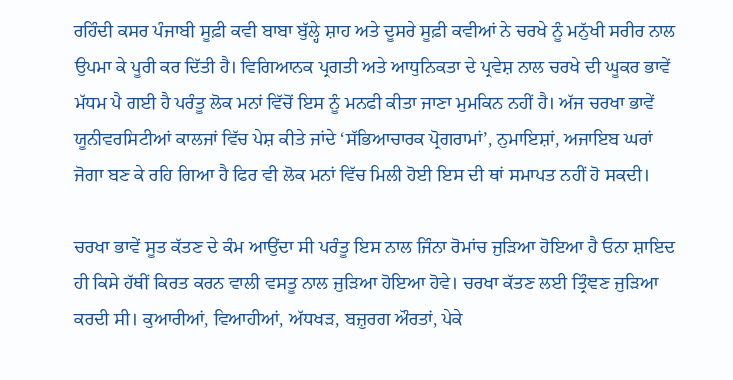ਰਹਿੰਦੀ ਕਸਰ ਪੰਜਾਬੀ ਸੂਫ਼ੀ ਕਵੀ ਬਾਬਾ ਬੁੱਲ੍ਹੇ ਸ਼ਾਹ ਅਤੇ ਦੂਸਰੇ ਸੂਫ਼ੀ ਕਵੀਆਂ ਨੇ ਚਰਖੇ ਨੂੰ ਮਨੁੱਖੀ ਸਰੀਰ ਨਾਲ ਉਪਮਾ ਕੇ ਪੂਰੀ ਕਰ ਦਿੱਤੀ ਹੈ। ਵਿਗਿਆਨਕ ਪ੍ਰਗਤੀ ਅਤੇ ਆਧੁਨਿਕਤਾ ਦੇ ਪ੍ਰਵੇਸ਼ ਨਾਲ ਚਰਖੇ ਦੀ ਘੂਕਰ ਭਾਵੇਂ ਮੱਧਮ ਪੈ ਗਈ ਹੈ ਪਰੰਤੂ ਲੋਕ ਮਨਾਂ ਵਿੱਚੋਂ ਇਸ ਨੂੰ ਮਨਫੀ ਕੀਤਾ ਜਾਣਾ ਮੁਮਕਿਨ ਨਹੀਂ ਹੈ। ਅੱਜ ਚਰਖਾ ਭਾਵੇਂ ਯੂਨੀਵਰਸਿਟੀਆਂ ਕਾਲਜਾਂ ਵਿੱਚ ਪੇਸ਼ ਕੀਤੇ ਜਾਂਦੇ ‘ਸੱਭਿਆਚਾਰਕ ਪ੍ਰੋਗਰਾਮਾਂ’, ਨੁਮਾਇਸ਼ਾਂ, ਅਜਾਇਬ ਘਰਾਂ ਜੋਗਾ ਬਣ ਕੇ ਰਹਿ ਗਿਆ ਹੈ ਫਿਰ ਵੀ ਲੋਕ ਮਨਾਂ ਵਿੱਚ ਮਿਲੀ ਹੋਈ ਇਸ ਦੀ ਥਾਂ ਸਮਾਪਤ ਨਹੀਂ ਹੋ ਸਕਦੀ।

ਚਰਖਾ ਭਾਵੇਂ ਸੂਤ ਕੱਤਣ ਦੇ ਕੰਮ ਆਉਂਦਾ ਸੀ ਪਰੰਤੂ ਇਸ ਨਾਲ ਜਿੰਨਾ ਰੋਮਾਂਚ ਜੁੜਿਆ ਹੋਇਆ ਹੈ ਓਨਾ ਸ਼ਾਇਦ ਹੀ ਕਿਸੇ ਹੱਥੀਂ ਕਿਰਤ ਕਰਨ ਵਾਲੀ ਵਸਤੂ ਨਾਲ ਜੁੜਿਆ ਹੋਇਆ ਹੋਵੇ। ਚਰਖਾ ਕੱਤਣ ਲਈ ਤ੍ਰਿੰਞਣ ਜੁੜਿਆ ਕਰਦੀ ਸੀ। ਕੁਆਰੀਆਂ, ਵਿਆਹੀਆਂ, ਅੱਧਖੜ, ਬਜ਼ੁਰਗ ਔਰਤਾਂ, ਪੇਕੇ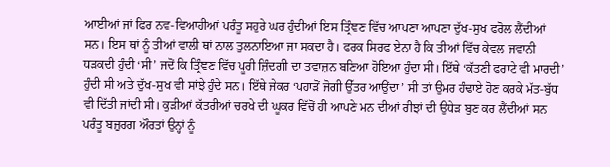ਆਈਆਂ ਜਾਂ ਫਿਰ ਨਵ-ਵਿਆਹੀਆਂ ਪਰੰਤੂ ਸਹੁਰੇ ਘਰ ਹੁੰਦੀਆਂ ਇਸ ਤ੍ਰਿੰਞਣ ਵਿੱਚ ਆਪਣਾ ਆਪਣਾ ਦੁੱਖ-ਸੁਖ ਫਰੋਲ ਲੈਂਦੀਆਂ ਸਨ। ਇਸ ਥਾਂ ਨੂੰ ਤੀਆਂ ਵਾਲੀ ਥਾਂ ਨਾਲ ਤੁਲਨਾਇਆ ਜਾ ਸਕਦਾ ਹੈ। ਫਰਕ ਸਿਰਫ ਏਨਾ ਹੈ ਕਿ ਤੀਆਂ ਵਿੱਚ ਕੇਵਲ ਜਵਾਨੀ ਧੜਕਦੀ ਹੁੰਦੀ ‘ਸੀ’ ਜਦੋਂ ਕਿ ਤ੍ਰਿੰਞਣ ਵਿੱਚ ਪੂਰੀ ਜ਼ਿੰਦਗੀ ਦਾ ਤਵਾਜ਼ਨ ਬਣਿਆ ਹੋਇਆ ਹੁੰਦਾ ਸੀ। ਇੱਥੇ ‘ਕੱਤਣੀ ਫਰਾਟੇ ਵੀ ਮਾਰਦੀ’ ਹੁੰਦੀ ਸੀ ਅਤੇ ਦੁੱਖ-ਸੁਖ ਵੀ ਸਾਂਝੇ ਹੁੰਦੇ ਸਨ। ਇੱਥੇ ਜੇਕਰ ‘ਪਹਾੜੋਂ ਜੋਗੀ ਉੱਤਰ ਆਉਂਦਾ’ ਸੀ ਤਾਂ ਉਮਰ ਹੰਢਾਏ ਹੋਣ ਕਰਕੇ ਮੱਤ-ਬੁੱਧ ਵੀ ਦਿੱਤੀ ਜਾਂਦੀ ਸੀ। ਕੁੜੀਆਂ ਕੱਤਰੀਆਂ ਚਰਖੇ ਦੀ ਘੂਕਰ ਵਿੱਚੋਂ ਹੀ ਆਪਣੇ ਮਨ ਦੀਆਂ ਰੀਝਾਂ ਦੀ ਉਧੇੜ ਬੁਣ ਕਰ ਲੈਂਦੀਆਂ ਸਨ ਪਰੰਤੂ ਬਜ਼ੁਰਗ ਔਰਤਾਂ ਉਨ੍ਹਾਂ ਨੂੰ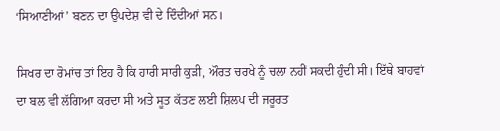‘ਸਿਆਣੀਆਂ’ ਬਣਨ ਦਾ ਉਪਦੇਸ਼ ਵੀ ਦੇ ਦਿੰਦੀਆਂ ਸਨ।

ਸਿਖਰ ਦਾ ਰੋਮਾਂਚ ਤਾਂ ਇਹ ਹੈ ਕਿ ਹਾਰੀ ਸਾਰੀ ਕੁੜੀ, ਔਰਤ ਚਰਖੇ ਨੂੰ ਚਲਾ ਨਹੀਂ ਸਕਦੀ ਹੁੰਦੀ ਸੀ। ਇੱਥੇ ਬਾਹਵਾਂ ਦਾ ਬਲ ਵੀ ਲੱਗਿਆ ਕਰਦਾ ਸੀ ਅਤੇ ਸੂਤ ਕੱਤਣ ਲਈ ਸ਼ਿਲਪ ਦੀ ਜਰੂਰਤ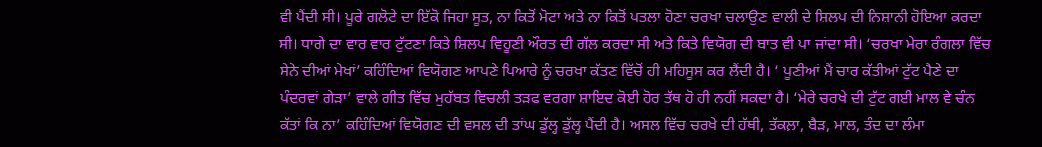ਵੀ ਪੈਂਦੀ ਸੀ। ਪੂਰੇ ਗਲੋਟੇ ਦਾ ਇੱਕੋ ਜਿਹਾ ਸੂਤ, ਨਾ ਕਿਤੋਂ ਮੋਟਾ ਅਤੇ ਨਾ ਕਿਤੋਂ ਪਤਲਾ ਹੋਣਾ ਚਰਖਾ ਚਲਾਉਣ ਵਾਲੀ ਦੇ ਸ਼ਿਲਪ ਦੀ ਨਿਸ਼ਾਨੀ ਹੋਇਆ ਕਰਦਾ ਸੀ। ਧਾਗੇ ਦਾ ਵਾਰ ਵਾਰ ਟੁੱਟਣਾ ਕਿਤੇ ਸ਼ਿਲਪ ਵਿਹੂਣੀ ਔਰਤ ਦੀ ਗੱਲ ਕਰਦਾ ਸੀ ਅਤੇ ਕਿਤੇ ਵਿਯੋਗ ਦੀ ਬਾਤ ਵੀ ਪਾ ਜਾਂਦਾ ਸੀ। ‘ਚਰਖਾ ਮੇਰਾ ਰੰਗਲਾ ਵਿੱਚ ਸੇਨੇ ਦੀਆਂ ਮੇਖਾਂ’ ਕਹਿੰਦਿਆਂ ਵਿਯੋਗਣ ਆਪਣੇ ਪਿਆਰੇ ਨੂੰ ਚਰਖਾ ਕੱਤਣ ਵਿੱਚੋਂ ਹੀ ਮਹਿਸੂਸ ਕਰ ਲੈਂਦੀ ਹੈ। ‘ ਪੂਣੀਆਂ ਮੈਂ ਚਾਰ ਕੱਤੀਆਂ ਟੁੱਟ ਪੈਣੇ ਦਾ ਪੰਦਰਵਾਂ ਗੇੜਾ’ ਵਾਲੇ ਗੀਤ ਵਿੱਚ ਮੁਹੱਬਤ ਵਿਚਲੀ ਤੜਫ ਵਰਗਾ ਸ਼ਾਇਦ ਕੋਈ ਹੋਰ ਤੱਥ ਹੋ ਹੀ ਨਹੀਂ ਸਕਦਾ ਹੈ। ‘ਮੇਰੇ ਚਰਖੇ ਦੀ ਟੁੱਟ ਗਈ ਮਾਲ ਵੇ ਚੰਨ ਕੱਤਾਂ ਕਿ ਨਾ’ ਕਹਿੰਦਿਆਂ ਵਿਯੋਗਣ ਦੀ ਵਸਲ ਦੀ ਤਾਂਘ ਡੁੱਲ੍ਹ ਡੁੱਲ੍ਹ ਪੈਂਦੀ ਹੈ। ਅਸਲ ਵਿੱਚ ਚਰਖੇ ਦੀ ਹੱਥੀ, ਤੱਕਲ਼ਾ, ਬੈੜ, ਮਾਲ, ਤੰਦ ਦਾ ਲੰਮਾ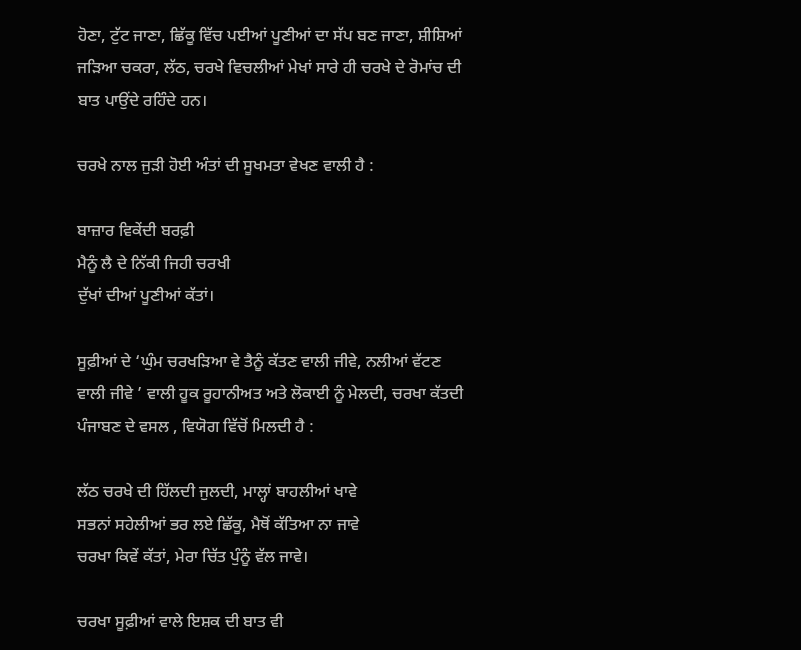ਹੋਣਾ, ਟੁੱਟ ਜਾਣਾ, ਛਿੱਕੂ ਵਿੱਚ ਪਈਆਂ ਪੂਣੀਆਂ ਦਾ ਸੱਪ ਬਣ ਜਾਣਾ, ਸ਼ੀਸ਼ਿਆਂ ਜੜਿਆ ਚਕਰਾ, ਲੱਠ, ਚਰਖੇ ਵਿਚਲੀਆਂ ਮੇਖਾਂ ਸਾਰੇ ਹੀ ਚਰਖੇ ਦੇ ਰੋਮਾਂਚ ਦੀ ਬਾਤ ਪਾਉਂਦੇ ਰਹਿੰਦੇ ਹਨ।

ਚਰਖੇ ਨਾਲ ਜੁੜੀ ਹੋਈ ਅੰਤਾਂ ਦੀ ਸੂਖਮਤਾ ਵੇਖਣ ਵਾਲੀ ਹੈ :

ਬਾਜ਼ਾਰ ਵਿਕੇਂਦੀ ਬਰਫ਼ੀ
ਮੈਨੂੰ ਲੈ ਦੇ ਨਿੱਕੀ ਜਿਹੀ ਚਰਖੀ
ਦੁੱਖਾਂ ਦੀਆਂ ਪੂਣੀਆਂ ਕੱਤਾਂ।

ਸੂਫ਼ੀਆਂ ਦੇ ‘ਘੁੰਮ ਚਰਖੜਿਆ ਵੇ ਤੈਨੂੰ ਕੱਤਣ ਵਾਲੀ ਜੀਵੇ, ਨਲੀਆਂ ਵੱਟਣ ਵਾਲੀ ਜੀਵੇ ’ ਵਾਲੀ ਹੂਕ ਰੂਹਾਨੀਅਤ ਅਤੇ ਲੋਕਾਈ ਨੂੰ ਮੇਲਦੀ, ਚਰਖਾ ਕੱਤਦੀ ਪੰਜਾਬਣ ਦੇ ਵਸਲ , ਵਿਯੋਗ ਵਿੱਚੋਂ ਮਿਲਦੀ ਹੈ :

ਲੱਠ ਚਰਖੇ ਦੀ ਹਿੱਲਦੀ ਜੁਲਦੀ, ਮਾਲ੍ਹਾਂ ਬਾਹਲੀਆਂ ਖਾਵੇ
ਸਭਨਾਂ ਸਹੇਲੀਆਂ ਭਰ ਲਏ ਛਿੱਕੂ, ਮੈਥੋਂ ਕੱਤਿਆ ਨਾ ਜਾਵੇ
ਚਰਖਾ ਕਿਵੇਂ ਕੱਤਾਂ, ਮੇਰਾ ਚਿੱਤ ਪੁੰਨੂੰ ਵੱਲ ਜਾਵੇ।

ਚਰਖਾ ਸੂਫ਼ੀਆਂ ਵਾਲੇ ਇਸ਼ਕ ਦੀ ਬਾਤ ਵੀ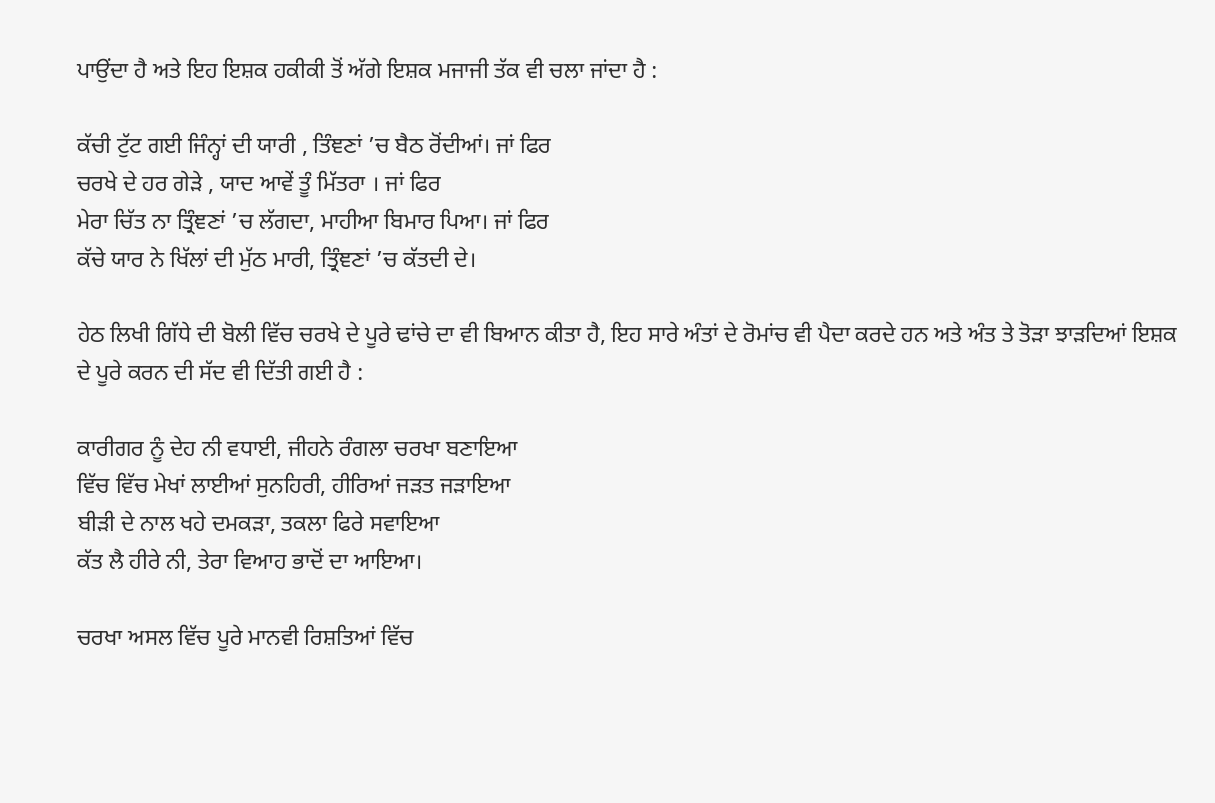ਪਾਉਂਦਾ ਹੈ ਅਤੇ ਇਹ ਇਸ਼ਕ ਹਕੀਕੀ ਤੋਂ ਅੱਗੇ ਇਸ਼ਕ ਮਜਾਜੀ ਤੱਕ ਵੀ ਚਲਾ ਜਾਂਦਾ ਹੈ :

ਕੱਚੀ ਟੁੱਟ ਗਈ ਜਿੰਨ੍ਹਾਂ ਦੀ ਯਾਰੀ , ਤਿੰਞਣਾਂ ’ਚ ਬੈਠ ਰੋਂਦੀਆਂ। ਜਾਂ ਫਿਰ
ਚਰਖੇ ਦੇ ਹਰ ਗੇੜੇ , ਯਾਦ ਆਵੇਂ ਤੂੰ ਮਿੱਤਰਾ । ਜਾਂ ਫਿਰ
ਮੇਰਾ ਚਿੱਤ ਨਾ ਤ੍ਰਿੰਞਣਾਂ ’ਚ ਲੱਗਦਾ, ਮਾਹੀਆ ਬਿਮਾਰ ਪਿਆ। ਜਾਂ ਫਿਰ
ਕੱਚੇ ਯਾਰ ਨੇ ਖਿੱਲਾਂ ਦੀ ਮੁੱਠ ਮਾਰੀ, ਤ੍ਰਿੰਞਣਾਂ ’ਚ ਕੱਤਦੀ ਦੇ।

ਹੇਠ ਲਿਖੀ ਗਿੱਧੇ ਦੀ ਬੋਲੀ ਵਿੱਚ ਚਰਖੇ ਦੇ ਪੂਰੇ ਢਾਂਚੇ ਦਾ ਵੀ ਬਿਆਨ ਕੀਤਾ ਹੈ, ਇਹ ਸਾਰੇ ਅੰਤਾਂ ਦੇ ਰੋਮਾਂਚ ਵੀ ਪੈਦਾ ਕਰਦੇ ਹਨ ਅਤੇ ਅੰਤ ਤੇ ਤੋੜਾ ਝਾੜਦਿਆਂ ਇਸ਼ਕ ਦੇ ਪੂਰੇ ਕਰਨ ਦੀ ਸੱਦ ਵੀ ਦਿੱਤੀ ਗਈ ਹੈ :

ਕਾਰੀਗਰ ਨੂੰ ਦੇਹ ਨੀ ਵਧਾਈ, ਜੀਹਨੇ ਰੰਗਲਾ ਚਰਖਾ ਬਣਾਇਆ
ਵਿੱਚ ਵਿੱਚ ਮੇਖਾਂ ਲਾਈਆਂ ਸੁਨਹਿਰੀ, ਹੀਰਿਆਂ ਜੜਤ ਜੜਾਇਆ
ਬੀੜੀ ਦੇ ਨਾਲ ਖਹੇ ਦਮਕੜਾ, ਤਕਲਾ ਫਿਰੇ ਸਵਾਇਆ
ਕੱਤ ਲੈ ਹੀਰੇ ਨੀ, ਤੇਰਾ ਵਿਆਹ ਭਾਦੋਂ ਦਾ ਆਇਆ।

ਚਰਖਾ ਅਸਲ ਵਿੱਚ ਪੂਰੇ ਮਾਨਵੀ ਰਿਸ਼ਤਿਆਂ ਵਿੱਚ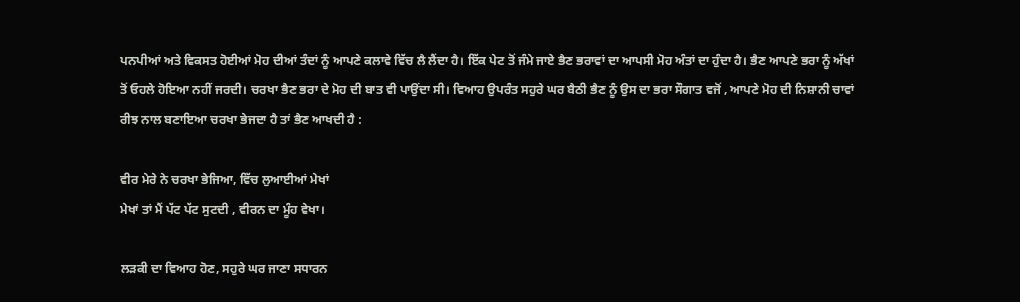ਪਨਪੀਆਂ ਅਤੇ ਵਿਕਸਤ ਹੋਈਆਂ ਮੋਹ ਦੀਆਂ ਤੰਦਾਂ ਨੂੰ ਆਪਣੇ ਕਲਾਵੇ ਵਿੱਚ ਲੈ ਲੈਂਦਾ ਹੈ। ਇੱਕ ਪੇਟ ਤੋਂ ਜੰਮੇ ਜਾਏ ਭੈਣ ਭਰਾਵਾਂ ਦਾ ਆਪਸੀ ਮੋਹ ਅੰਤਾਂ ਦਾ ਹੁੰਦਾ ਹੈ। ਭੈਣ ਆਪਣੇ ਭਰਾ ਨੂੰ ਅੱਖਾਂ ਤੋਂ ਓਹਲੇ ਹੋਇਆ ਨਹੀਂ ਜਰਦੀ। ਚਰਖਾ ਭੈਣ ਭਰਾ ਦੇ ਮੋਹ ਦੀ ਬਾਤ ਵੀ ਪਾਉਂਦਾ ਸੀ। ਵਿਆਹ ਉਪਰੰਤ ਸਹੁਰੇ ਘਰ ਬੈਠੀ ਭੈਣ ਨੂੰ ਉਸ ਦਾ ਭਰਾ ਸੌਗਾਤ ਵਜੋਂ , ਆਪਣੇ ਮੋਹ ਦੀ ਨਿਸ਼ਾਨੀ ਚਾਵਾਂ ਰੀਝ ਨਾਲ ਬਣਾਇਆ ਚਰਖਾ ਭੇਜਦਾ ਹੈ ਤਾਂ ਭੈਣ ਆਖਦੀ ਹੈ :

ਵੀਰ ਮੇਰੇ ਨੇ ਚਰਖਾ ਭੇਜਿਆ, ਵਿੱਚ ਲੁਆਈਆਂ ਮੇਖਾਂ
ਮੇਖਾਂ ਤਾਂ ਮੈਂ ਪੱਟ ਪੱਟ ਸੁਟਦੀ , ਵੀਰਨ ਦਾ ਮੂੰਹ ਵੇਖਾ।

ਲੜਕੀ ਦਾ ਵਿਆਹ ਹੋਣ, ਸਹੁਰੇ ਘਰ ਜਾਣਾ ਸਧਾਰਨ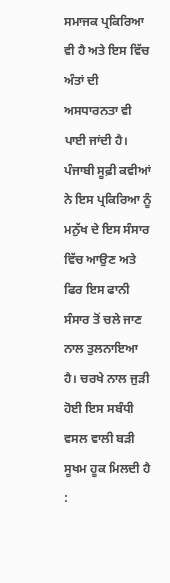ਸਮਾਜਕ ਪ੍ਰਕਿਰਿਆ ਵੀ ਹੈ ਅਤੇ ਇਸ ਵਿੱਚ ਅੰਤਾਂ ਦੀ ਅਸਧਾਰਨਤਾ ਵੀ ਪਾਈ ਜਾਂਦੀ ਹੈ। ਪੰਜਾਬੀ ਸੂਫ਼ੀ ਕਵੀਆਂ ਨੇ ਇਸ ਪ੍ਰਕਿਰਿਆ ਨੂੰ ਮਨੁੱਖ ਦੇ ਇਸ ਸੰਸਾਰ ਵਿੱਚ ਆਉਣ ਅਤੇ ਫਿਰ ਇਸ ਫਾਨੀ ਸੰਸਾਰ ਤੋਂ ਚਲੇ ਜਾਣ ਨਾਲ ਤੁਲਨਾਇਆ ਹੈ। ਚਰਖੇ ਨਾਲ ਜੁੜੀ ਹੋਈ ਇਸ ਸਬੰਧੀ ਵਸਲ ਵਾਲੀ ਬੜੀ ਸੂਖਮ ਹੂਕ ਮਿਲਦੀ ਹੈ :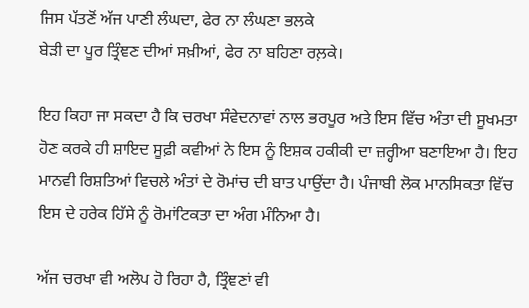ਜਿਸ ਪੱਤਣੋਂ ਅੱਜ ਪਾਣੀ ਲੰਘਦਾ, ਫੇਰ ਨਾ ਲੰਘਣਾ ਭਲਕੇ
ਬੇੜੀ ਦਾ ਪੂਰ ਤ੍ਰਿੰਞਣ ਦੀਆਂ ਸਖ਼ੀਆਂ, ਫੇਰ ਨਾ ਬਹਿਣਾ ਰਲ਼ਕੇ।

ਇਹ ਕਿਹਾ ਜਾ ਸਕਦਾ ਹੈ ਕਿ ਚਰਖਾ ਸੰਵੇਦਨਾਵਾਂ ਨਾਲ ਭਰਪੂਰ ਅਤੇ ਇਸ ਵਿੱਚ ਅੰਤਾ ਦੀ ਸੂਖਮਤਾ ਹੋਣ ਕਰਕੇ ਹੀ ਸ਼ਾਇਦ ਸੂਫ਼ੀ ਕਵੀਆਂ ਨੇ ਇਸ ਨੂੰ ਇਸ਼ਕ ਹਕੀਕੀ ਦਾ ਜ਼ਰ੍ਹੀਆ ਬਣਾਇਆ ਹੈ। ਇਹ ਮਾਨਵੀ ਰਿਸ਼ਤਿਆਂ ਵਿਚਲੇ ਅੰਤਾਂ ਦੇ ਰੋਮਾਂਚ ਦੀ ਬਾਤ ਪਾਉਂਦਾ ਹੈ। ਪੰਜਾਬੀ ਲੋਕ ਮਾਨਸਿਕਤਾ ਵਿੱਚ ਇਸ ਦੇ ਹਰੇਕ ਹਿੱਸੇ ਨੂੰ ਰੋਮਾਂਟਿਕਤਾ ਦਾ ਅੰਗ ਮੰਨਿਆ ਹੈ।

ਅੱਜ ਚਰਖਾ ਵੀ ਅਲੋਪ ਹੋ ਰਿਹਾ ਹੈ, ਤ੍ਰਿੰਞਣਾਂ ਵੀ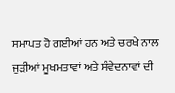ਸਮਾਪਤ ਹੋ ਗਈਆਂ ਹਨ ਅਤੇ ਚਰਖੇ ਨਾਲ ਜੁੜੀਆਂ ਮੂਖਮਤਾਵਾਂ ਅਤੇ ਸੰਵੇਦਨਾਵਾਂ ਦੀ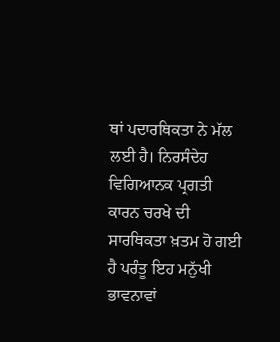ਥਾਂ ਪਦਾਰਥਿਕਤਾ ਨੇ ਮੱਲ ਲਈ ਹੈ। ਨਿਰਸੰਦੇਹ ਵਿਗਿਆਨਕ ਪ੍ਰਗਤੀ ਕਾਰਨ ਚਰਖੇ ਦੀ ਸਾਰਥਿਕਤਾ ਖ਼ਤਮ ਹੋ ਗਈ ਹੈ ਪਰੰਤੂ ਇਹ ਮਨੁੱਖੀ ਭਾਵਨਾਵਾਂ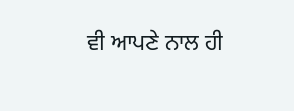ਵੀ ਆਪਣੇ ਨਾਲ ਹੀ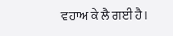ਵਹਾਅ ਕੇ ਲੈ ਗਈ ਹੈ।